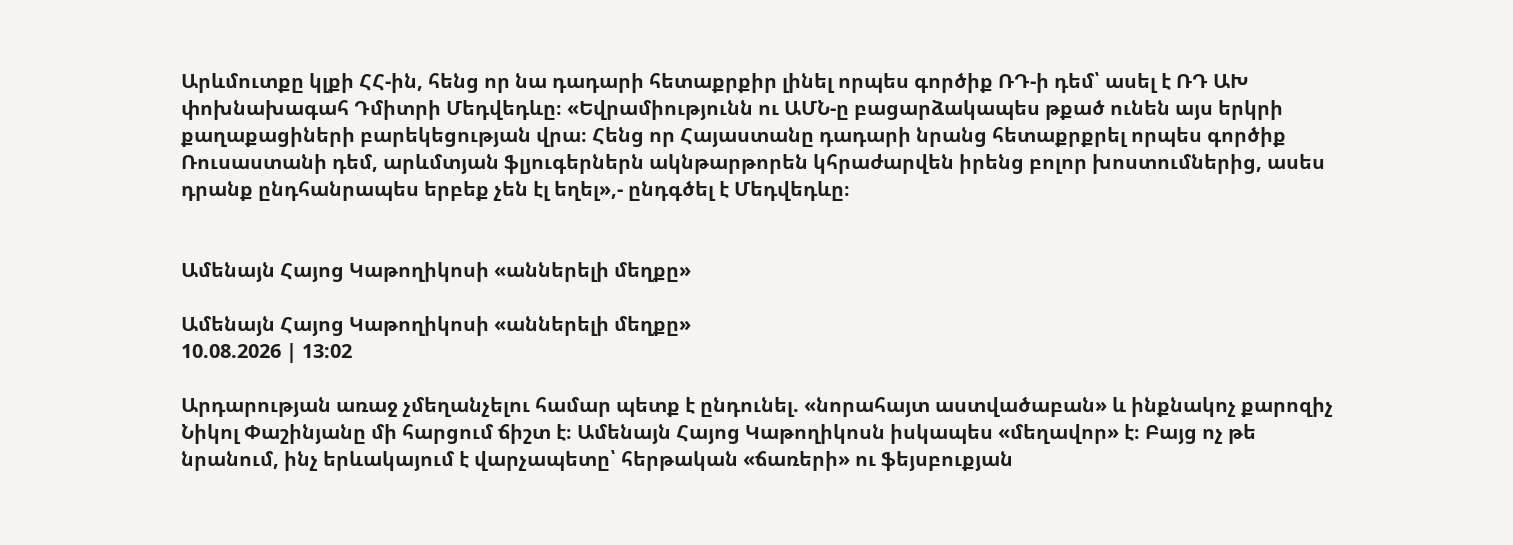Արևմուտքը կլքի ՀՀ-ին, հենց որ նա դադարի հետաքրքիր լինել որպես գործիք ՌԴ-ի դեմ՝ ասել է ՌԴ ԱԽ փոխնախագահ Դմիտրի Մեդվեդևը։ «Եվրամիությունն ու ԱՄՆ-ը բացարձակապես թքած ունեն այս երկրի քաղաքացիների բարեկեցության վրա։ Հենց որ Հայաստանը դադարի նրանց հետաքրքրել որպես գործիք Ռուսաստանի դեմ, արևմտյան ֆլյուգերներն ակնթարթորեն կհրաժարվեն իրենց բոլոր խոստումներից, ասես դրանք ընդհանրապես երբեք չեն էլ եղել»,- ընդգծել է Մեդվեդևը։


Ամենայն Հայոց Կաթողիկոսի «աններելի մեղքը»

Ամենայն Հայոց Կաթողիկոսի «աններելի մեղքը»
10.08.2026 | 13:02

Արդարության առաջ չմեղանչելու համար պետք է ընդունել. «նորահայտ աստվածաբան» և ինքնակոչ քարոզիչ Նիկոլ Փաշինյանը մի հարցում ճիշտ է։ Ամենայն Հայոց Կաթողիկոսն իսկապես «մեղավոր» է։ Բայց ոչ թե նրանում, ինչ երևակայում է վարչապետը՝ հերթական «ճառերի» ու ֆեյսբուքյան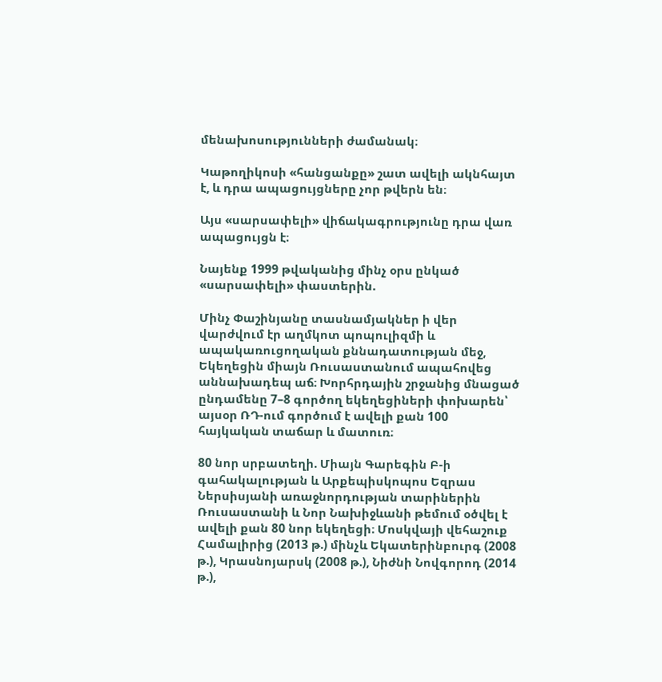մենախոսությունների ժամանակ։

Կաթողիկոսի «հանցանքը» շատ ավելի ակնհայտ է, և դրա ապացույցները չոր թվերն են։

Այս «սարսափելի» վիճակագրությունը դրա վառ ապացույցն է։

Նայենք 1999 թվականից մինչ օրս ընկած «սարսափելի» փաստերին.

Մինչ Փաշինյանը տասնամյակներ ի վեր վարժվում էր աղմկոտ պոպուլիզմի և ապակառուցողական քննադատության մեջ, Եկեղեցին միայն Ռուսաստանում ապահովեց աննախադեպ աճ։ Խորհրդային շրջանից մնացած ընդամենը 7–8 գործող եկեղեցիների փոխարեն՝ այսօր ՌԴ-ում գործում է ավելի քան 100 հայկական տաճար և մատուռ։

80 նոր սրբատեղի. Միայն Գարեգին Բ-ի գահակալության և Արքեպիսկոպոս Եզրաս Ներսիսյանի առաջնորդության տարիներին Ռուսաստանի և Նոր Նախիջևանի թեմում օծվել է ավելի քան 80 նոր եկեղեցի։ Մոսկվայի վեհաշուք Համալիրից (2013 թ.) մինչև Եկատերինբուրգ (2008 թ.), Կրասնոյարսկ (2008 թ.), Նիժնի Նովգորոդ (2014 թ.),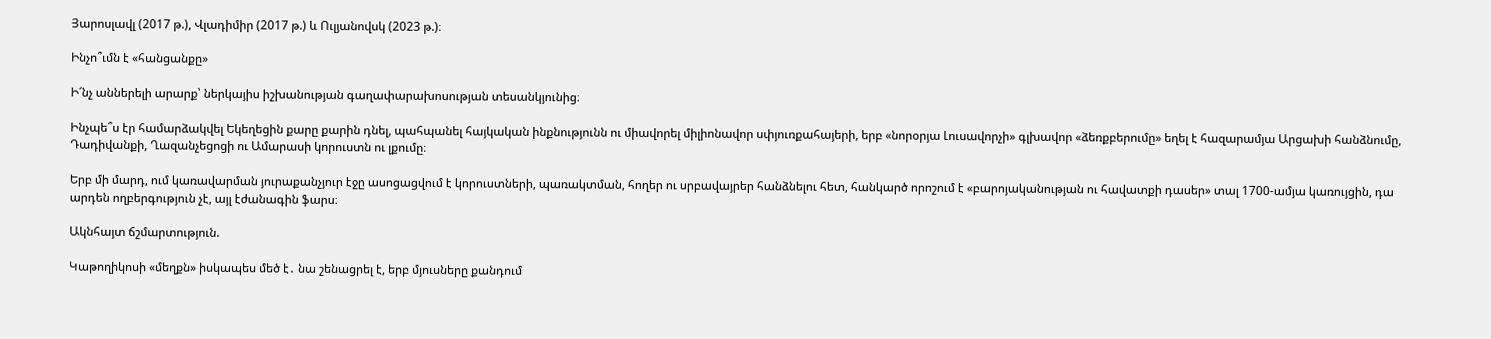Յարոսլավլ (2017 թ.), Վլադիմիր (2017 թ.) և Ուլյանովսկ (2023 թ.)։

Ինչո՞ւմն է «հանցանքը»

Ի՜նչ աններելի արարք՝ ներկայիս իշխանության գաղափարախոսության տեսանկյունից։

Ինչպե՞ս էր համարձակվել Եկեղեցին քարը քարին դնել, պահպանել հայկական ինքնությունն ու միավորել միլիոնավոր սփյուռքահայերի, երբ «նորօրյա Լուսավորչի» գլխավոր «ձեռքբերումը» եղել է հազարամյա Արցախի հանձնումը, Դադիվանքի, Ղազանչեցոցի ու Ամարասի կորուստն ու լքումը։

Երբ մի մարդ, ում կառավարման յուրաքանչյուր էջը ասոցացվում է կորուստների, պառակտման, հողեր ու սրբավայրեր հանձնելու հետ, հանկարծ որոշում է «բարոյականության ու հավատքի դասեր» տալ 1700-ամյա կառույցին, դա արդեն ողբերգություն չէ, այլ էժանագին ֆարս։

Ակնհայտ ճշմարտություն.

Կաթողիկոսի «մեղքն» իսկապես մեծ է․ նա շենացրել է, երբ մյուսները քանդում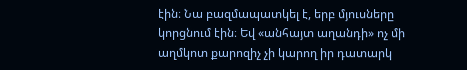էին։ Նա բազմապատկել է, երբ մյուսները կորցնում էին։ Եվ «անհայտ աղանդի» ոչ մի աղմկոտ քարոզիչ չի կարող իր դատարկ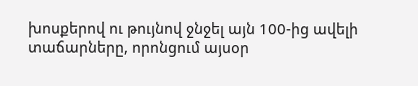խոսքերով ու թույնով ջնջել այն 100-ից ավելի տաճարները, որոնցում այսօր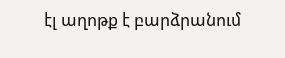էլ աղոթք է բարձրանում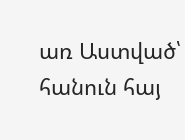առ Աստված՝ հանուն հայ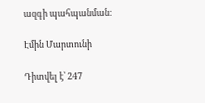ազգի պահպանման։

Էմին Մարտունի

Դիտվել է՝ 247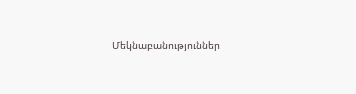Մեկնաբանություններ